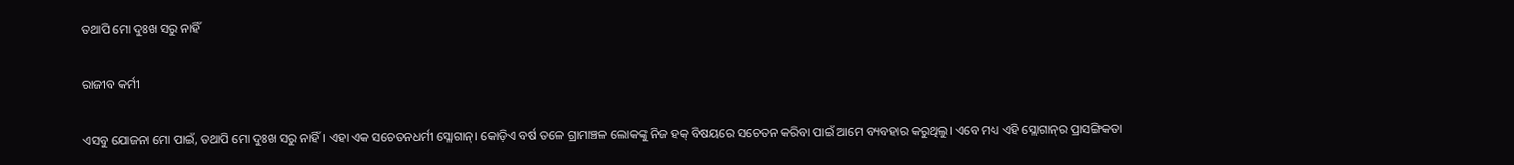ତଥାପି ମୋ ଦୁଃଖ ସରୁ ନାହିଁ

ରାଜୀବ କର୍ମୀ

ଏସବୁ ଯୋଜନା ମୋ ପାଇଁ, ତଥାପି ମୋ ଦୁଃଖ ସରୁ ନାହିଁ। ଏହା ଏକ ସଚେତନଧର୍ମୀ ସ୍ଲୋଗାନ୍‌। କୋଡ଼ିଏ ବର୍ଷ ତଳେ ଗ୍ରାମାଞ୍ଚଳ ଲୋକଙ୍କୁ ନିଜ ହକ୍‌ ବିଷୟରେ ସଚେତନ କରିବା ପାଇଁ ଆମେ ବ୍ୟବହାର କରୁଥିଲୁ। ଏବେ ମଧ୍ୟ ଏହି ସ୍ଲୋଗାନ୍‌ର ପ୍ରାସଙ୍ଗିକତା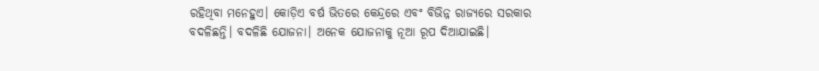ରହିଥିବା ମନେହୁଏ। କୋଡ଼ିଏ ବର୍ଷ ଭିତରେ କେନ୍ଦ୍ରରେ ଏବଂ ବିଭିନ୍ନ ରାଜ୍ୟରେ ସରକାର ବଦଳିଛନ୍ତି। ବଦଳିଛି ଯୋଜନା। ଅନେକ ଯୋଜନାକୁ ନୂଆ ରୂପ ଦିଆଯାଇଛି।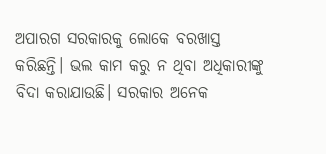ଅପାରଗ ସରକାରକୁ ଲୋକେ ବରଖାସ୍ତ କରିଛନ୍ତି। ଭଲ କାମ କରୁ ନ ଥିବା ଅଧିକାରୀଙ୍କୁ ବିଦା କରାଯାଉଛି। ସରକାର ଅନେକ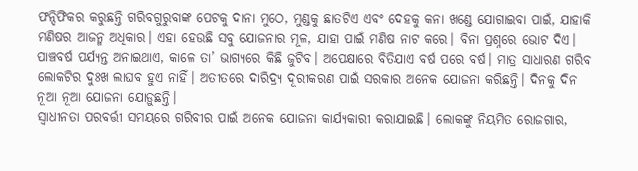ଫନ୍ଦିଫିକର କରୁଛନ୍ତି ଗରିବଗୁରୁବାଙ୍କ ପେଟକୁ ଦାନା ମୁଠେ, ମୁଣ୍ଡକୁ ଛାତଟିଏ ଏବଂ ଦେହକୁ କନା ଖଣ୍ଡେ ଯୋଗାଇବା ପାଇଁ, ଯାହାକି ମଣିଷର ଆଜନ୍ମ ଅଧିକାର। ଏହା ହେଉଛି ସବୁ ଯୋଜନାର ମୂଳ, ଯାହା ପାଇଁ ମଣିଷ ନାଟ କରେ। ବିନା ପ୍ରଶ୍ନରେ ଭୋଟ ଦିଏ। ପାଞ୍ଚବର୍ଷ ପର୍ଯ୍ୟନ୍ତ ଅନାଇଥାଏ, କାଳେ ତା’ ଭାଗ୍ୟରେ କିଛି ଜୁଟିବ। ଅପେକ୍ଷାରେ ବିତିଯାଏ ବର୍ଷ ପରେ ବର୍ଷ। ମାତ୍ର ସାଧାରଣ ଗରିବ ଲୋକଟିର ଦୁଃଖ ଲାଘବ ହୁଏ ନାହିଁ। ଅତୀତରେ ଦାରିଦ୍ର୍ୟ ଦୂରୀକରଣ ପାଇଁ ସରକାର ଅନେକ ଯୋଜନା କରିଛନ୍ତି। ଦିନକୁ ଦିନ ନୂଆ ନୂଆ ଯୋଜନା ଯୋଡ଼ୁଛନ୍ତି।
ସ୍ବାଧୀନତା ପରବର୍ତ୍ତୀ ସମୟରେ ଗରିବୀର ପାଇଁ ଅନେକ ଯୋଜନା କାର୍ଯ୍ୟକାରୀ କରାଯାଇଛି। ଲୋକଙ୍କୁ ନିୟମିତ ରୋଜଗାର,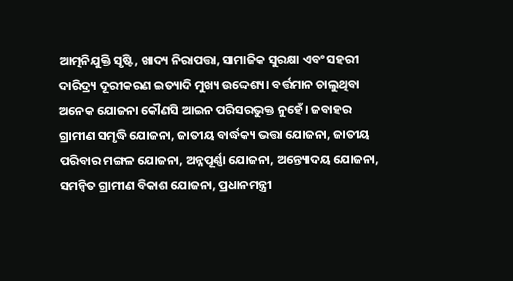ଆତ୍ମନିଯୁକ୍ତି ସୃଷ୍ଟି, ଖାଦ୍ୟ ନିରାପତ୍ତା, ସାମାଜିକ ସୁରକ୍ଷା ଏବଂ ସହରୀ ଦାରିଦ୍ର୍ୟ ଦୂରୀକରଣ ଇତ୍ୟାଦି ମୁଖ୍ୟ ଉଦ୍ଦେଶ୍ୟ। ବର୍ତ୍ତମାନ ଚାଲୁଥିବା ଅନେକ ଯୋଜନା କୌଣସି ଆଇନ ପରିସରଭୁକ୍ତ ନୁହେଁ। ଜବାହର ଗ୍ରାମୀଣ ସମୃଦ୍ଧି ଯୋଜନା, ଜାତୀୟ ବାର୍ଦ୍ଧକ୍ୟ ଭତ୍ତା ଯୋଜନା, ଜାତୀୟ ପରିବାର ମଙ୍ଗଳ ଯୋଜନା, ଅନ୍ନପୂର୍ଣ୍ଣା ଯୋଜନା, ଅନ୍ତ୍ୟୋଦୟ ଯୋଜନା, ସମନ୍ବିତ ଗ୍ରାମୀଣ ବିକାଶ ଯୋଜନା, ପ୍ରଧାନମନ୍ତ୍ରୀ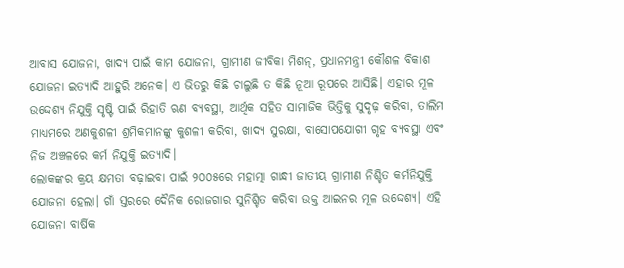ଆବାସ ଯୋଜନା, ଖାଦ୍ୟ ପାଇଁ କାମ ଯୋଜନା, ଗ୍ରାମୀଣ ଜୀବିକା ମିଶନ୍‌, ପ୍ରଧାନମନ୍ତ୍ରୀ କୌଶଳ ବିକାଶ ଯୋଜନା ଇତ୍ୟାଦି ଆହୁରି ଅନେକ। ଏ ଭିତରୁ କିଛି ଚାଲୁଛି ତ କିଛି ନୂଆ ରୂପରେ ଆସିଛି। ଏହାର ମୂଳ ଉଦ୍ଦେଶ୍ୟ ନିଯୁକ୍ତି ସୃଷ୍ଟି ପାଇଁ ରିହାତି ଋଣ ବ୍ୟବସ୍ଥା, ଆର୍ଥିକ ସହିତ ସାମାଜିକ ଭିତ୍ତିକୁ ସୁଦୃଢ଼ କରିବା, ତାଲିମ ମାଧ୍ୟମରେ ଅଣକୁଶଳୀ ଶ୍ରମିକମାନଙ୍କୁ କୁଶଳୀ କରିବା, ଖାଦ୍ୟ ସୁରକ୍ଷା, ବାସୋପଯୋଗୀ ଗୃହ ବ୍ୟବସ୍ଥା ଏବଂ ନିଜ ଅଞ୍ଚଳରେ କର୍ମ ନିଯୁକ୍ତି ଇତ୍ୟାଦି।
ଲୋକଙ୍କର କ୍ରୟ କ୍ଷମତା ବଢ଼ାଇବା ପାଇଁ ୨୦୦୫ରେ ମହାତ୍ମା ଗାନ୍ଧୀ ଜାତୀୟ ଗ୍ରାମୀଣ ନିଶ୍ଚିତ କର୍ମନିଯୁକ୍ତି ଯୋଜନା ହେଲା। ଗାଁ ସ୍ତରରେ ଦୈନିକ ରୋଜଗାର ସୁନିଶ୍ଚିତ କରିବା ଉକ୍ତ ଆଇନର ମୂଳ ଉଦ୍ଦେଶ୍ୟ। ଏହି ଯୋଜନା ବାର୍ଷିକ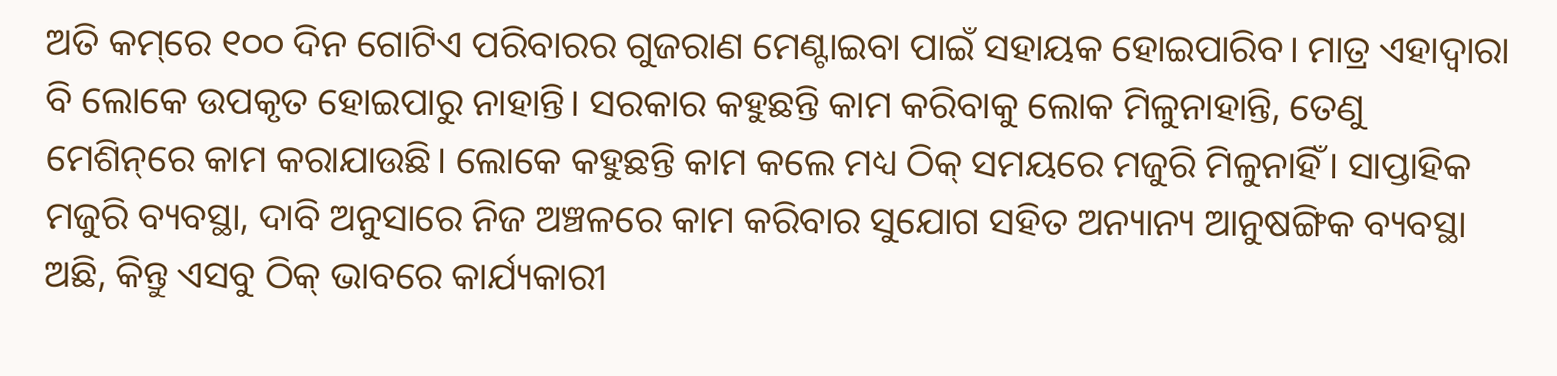ଅତି କମ୍‌ରେ ୧୦୦ ଦିନ ଗୋଟିଏ ପରିବାରର ଗୁଜରାଣ ମେଣ୍ଟାଇବା ପାଇଁ ସହାୟକ ହୋଇପାରିବ। ମାତ୍ର ଏହାଦ୍ୱାରା ବି ଲୋକେ ଉପକୃତ ହୋଇପାରୁ ନାହାନ୍ତି। ସରକାର କହୁଛନ୍ତି କାମ କରିବାକୁ ଲୋକ ମିଳୁନାହାନ୍ତି, ତେଣୁ ମେଶିନ୍‌ରେ କାମ କରାଯାଉଛି। ଲୋକେ କହୁଛନ୍ତି କାମ କଲେ ମଧ୍ୟ ଠିକ୍‌ ସମୟରେ ମଜୁରି ମିଳୁନାହିଁ। ସାପ୍ତାହିକ ମଜୁରି ବ୍ୟବସ୍ଥା, ଦାବି ଅନୁସାରେ ନିଜ ଅଞ୍ଚଳରେ କାମ କରିବାର ସୁଯୋଗ ସହିତ ଅନ୍ୟାନ୍ୟ ଆନୁଷଙ୍ଗିକ ବ୍ୟବସ୍ଥା ଅଛି, କିନ୍ତୁ ଏସବୁ ଠିକ୍‌ ଭାବରେ କାର୍ଯ୍ୟକାରୀ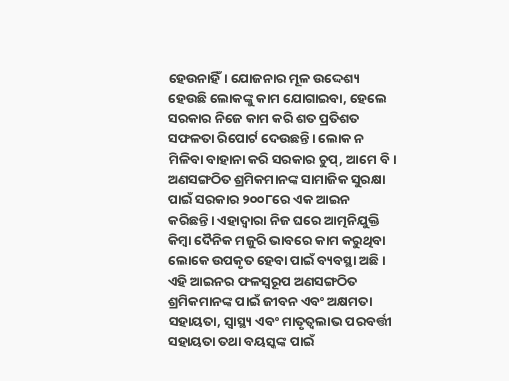ହେଉନାହିଁ। ଯୋଜନାର ମୂଳ ଉଦ୍ଦେଶ୍ୟ ହେଉଛି ଲୋକଙ୍କୁ କାମ ଯୋଗାଇବା, ହେଲେ ସରକାର ନିଜେ କାମ କରି ଶତ ପ୍ରତିଶତ ସଫଳତା ରିପୋର୍ଟ ଦେଉଛନ୍ତି। ଲୋକ ନ ମିଳିବା ବାହାନା କରି ସରକାର ଚୁପ୍‌, ଆମେ ବି।
ଅଣସଙ୍ଗଠିତ ଶ୍ରମିକମାନଙ୍କ ସାମାଜିକ ସୁରକ୍ଷା ପାଇଁ ସରକାର ୨୦୦୮ରେ ଏକ ଆଇନ କରିଛନ୍ତି। ଏହାଦ୍ୱାରା ନିଜ ଘରେ ଆତ୍ମନିଯୁକ୍ତି କିମ୍ବା ଦୈନିକ ମଜୁରି ଭାବରେ କାମ କରୁଥିବା ଲୋକେ ଉପକୃତ ହେବା ପାଇଁ ବ୍ୟବସ୍ଥା ଅଛି। ଏହି ଆଇନର ଫଳସ୍ବରୂପ ଅଣସଙ୍ଗଠିତ ଶ୍ରମିକମାନଙ୍କ ପାଇଁ ଜୀବନ ଏବଂ ଅକ୍ଷମତା ସହାୟତା, ସ୍ବାସ୍ଥ୍ୟ ଏବଂ ମାତୃତ୍ୱଲାଭ ପରବର୍ତ୍ତୀ ସହାୟତା ତଥା ବୟସ୍କଙ୍କ ପାଇଁ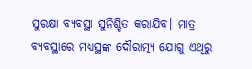ସୁରକ୍ଷା ବ୍ୟବସ୍ଥା ସୁନିଶ୍ଚିତ କରାଯିବ। ମାତ୍ର ବ୍ୟବସ୍ଥାରେ ମଧ୍ୟସ୍ଥଙ୍କ ଦୌରାତ୍ମ୍ୟ ଯୋଗୁ ଏଥିରୁ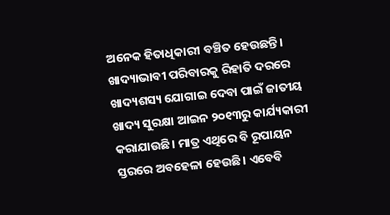ଅନେକ ହିତାଧିକାରୀ ବଞ୍ଚିତ ହେଉଛନ୍ତି।
ଖାଦ୍ୟାଭାବୀ ପରିବାରକୁ ରିହାତି ଦରରେ ଖାଦ୍ୟଶସ୍ୟ ଯୋଗାଇ ଦେବା ପାଇଁ ଜାତୀୟ ଖାଦ୍ୟ ସୁରକ୍ଷା ଆଇନ ୨୦୧୩ରୁ କାର୍ଯ୍ୟକାରୀ କରାଯାଉଛି। ମାତ୍ର ଏଥିରେ ବି ରୂପାୟନ ସ୍ତରରେ ଅବହେଳା ହେଉଛି। ଏବେବି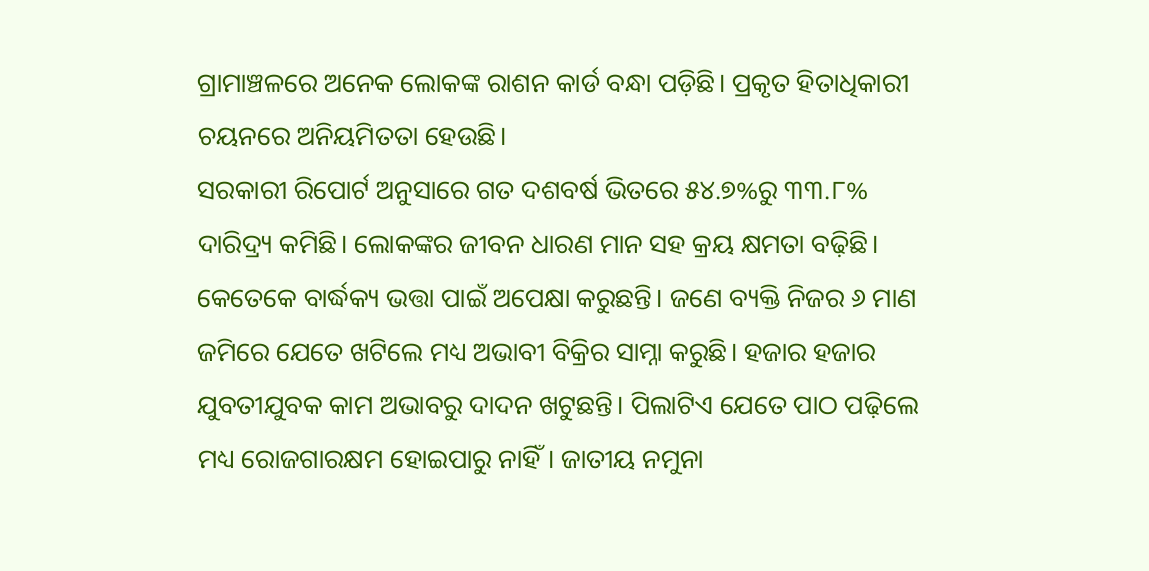ଗ୍ରାମାଞ୍ଚଳରେ ଅନେକ ଲୋକଙ୍କ ରାଶନ କାର୍ଡ ବନ୍ଧା ପଡ଼ିଛି। ପ୍ରକୃତ ହିତାଧିକାରୀ ଚୟନରେ ଅନିୟମିତତା ହେଉଛି।
ସରକାରୀ ରିପୋର୍ଟ ଅନୁସାରେ ଗତ ଦଶବର୍ଷ ଭିତରେ ୫୪.୭%ରୁ ୩୩.୮% ଦାରିଦ୍ର୍ୟ କମିଛି। ଲୋକଙ୍କର ଜୀବନ ଧାରଣ ମାନ ସହ କ୍ରୟ କ୍ଷମତା ବଢ଼ିଛି। କେତେକେ ବାର୍ଦ୍ଧକ୍ୟ ଭତ୍ତା ପାଇଁ ଅପେକ୍ଷା କରୁଛନ୍ତି। ଜଣେ ବ୍ୟକ୍ତି ନିଜର ୬ ମାଣ ଜମିରେ ଯେତେ ଖଟିଲେ ମଧ୍ୟ ଅଭାବୀ ବିକ୍ରିର ସାମ୍ନା କରୁଛି। ହଜାର ହଜାର ଯୁବତୀଯୁବକ କାମ ଅଭାବରୁ ଦାଦନ ଖଟୁଛନ୍ତି। ପିଲାଟିଏ ଯେତେ ପାଠ ପଢ଼ିଲେ ମଧ୍ୟ ରୋଜଗାରକ୍ଷମ ହୋଇପାରୁ ନାହିଁ। ଜାତୀୟ ନମୁନା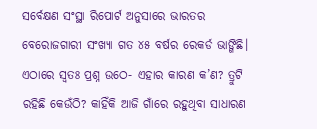ସର୍ବେକ୍ଷଣ ସଂସ୍ଥା ରିପୋର୍ଟ ଅନୁସାରେ ଭାରତର ବେରୋଜଗାରୀ ସଂଖ୍ୟା ଗତ ୪୫ ବର୍ଷର ରେକର୍ଡ ଭାଙ୍ଗିଛି।
ଏଠାରେ ସ୍ବତଃ ପ୍ରଶ୍ନ ଉଠେ- ଏହାର କାରଣ କ’ଣ? ତ୍ରୁଟି ରହିଛି କେଉଁଠି? କାହିଁକି ଆଜି ଗାଁରେ ରହୁଥିବା ସାଧାରଣ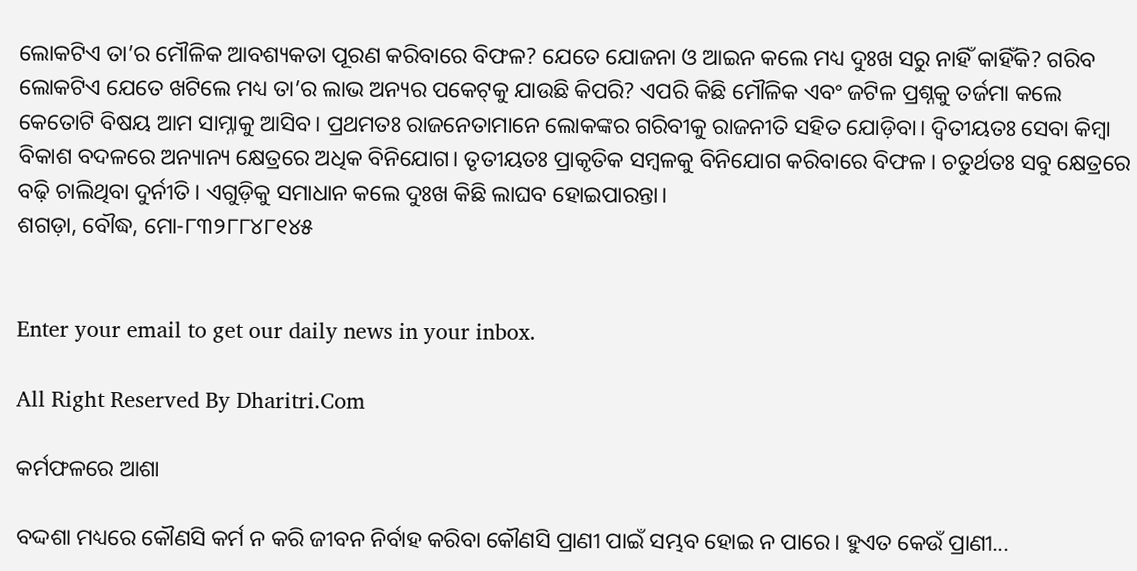ଲୋକଟିଏ ତା’ର ମୌଳିକ ଆବଶ୍ୟକତା ପୂରଣ କରିବାରେ ବିଫଳ? ଯେତେ ଯୋଜନା ଓ ଆଇନ କଲେ ମଧ୍ୟ ଦୁଃଖ ସରୁ ନାହିଁ କାହିଁକି? ଗରିବ ଲୋକଟିଏ ଯେତେ ଖଟିଲେ ମଧ୍ୟ ତା’ର ଲାଭ ଅନ୍ୟର ପକେଟ୍‌କୁ ଯାଉଛି କିପରି? ଏପରି କିଛି ମୌଳିକ ଏବଂ ଜଟିଳ ପ୍ରଶ୍ନକୁ ତର୍ଜମା କଲେ କେତୋଟି ବିଷୟ ଆମ ସାମ୍ନାକୁ ଆସିବ। ପ୍ରଥମତଃ ରାଜନେତାମାନେ ଲୋକଙ୍କର ଗରିବୀକୁ ରାଜନୀତି ସହିତ ଯୋଡ଼ିବା। ଦ୍ୱିତୀୟତଃ ସେବା କିମ୍ବା ବିକାଶ ବଦଳରେ ଅନ୍ୟାନ୍ୟ କ୍ଷେତ୍ରରେ ଅଧିକ ବିନିଯୋଗ। ତୃତୀୟତଃ ପ୍ରାକୃତିକ ସମ୍ବଳକୁ ବିନିଯୋଗ କରିବାରେ ବିଫଳ। ଚତୁର୍ଥତଃ ସବୁ କ୍ଷେତ୍ରରେ ବଢ଼ି ଚାଲିଥିବା ଦୁର୍ନୀତି। ଏଗୁଡ଼ିକୁ ସମାଧାନ କଲେ ଦୁଃଖ କିଛି ଲାଘବ ହୋଇପାରନ୍ତା।
ଶଗଡ଼ା, ବୌଦ୍ଧ, ମୋ-୮୩୨୮୮୪୮୧୪୫


Enter your email to get our daily news in your inbox.

All Right Reserved By Dharitri.Com

କର୍ମଫଳରେ ଆଶା

ବଦ୍ଦଶା ମଧ୍ୟରେ କୌଣସି କର୍ମ ନ କରି ଜୀବନ ନିର୍ବାହ କରିବା କୌଣସି ପ୍ରାଣୀ ପାଇଁ ସମ୍ଭବ ହୋଇ ନ ପାରେ। ହୁଏତ କେଉଁ ପ୍ରାଣୀ...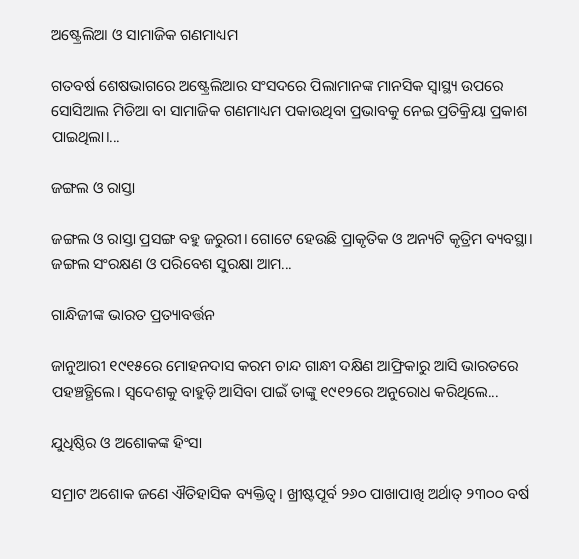ଅଷ୍ଟ୍ରେଲିଆ ଓ ସାମାଜିକ ଗଣମାଧ୍ୟମ

ଗତବର୍ଷ ଶେଷଭାଗରେ ଅଷ୍ଟ୍ରେଲିଆର ସଂସଦରେ ପିଲାମାନଙ୍କ ମାନସିକ ସ୍ବାସ୍ଥ୍ୟ ଉପରେ ସୋସିଆଲ ମିଡିଆ ବା ସାମାଜିକ ଗଣମାଧ୍ୟମ ପକାଉଥିବା ପ୍ରଭାବକୁ ନେଇ ପ୍ରତିକ୍ରିୟା ପ୍ରକାଶ ପାଇଥିଲା।...

ଜଙ୍ଗଲ ଓ ରାସ୍ତା

ଜଙ୍ଗଲ ଓ ରାସ୍ତା ପ୍ରସଙ୍ଗ ବହୁ ଜରୁରୀ। ଗୋଟେ ହେଉଛି ପ୍ରାକୃତିକ ଓ ଅନ୍ୟଟି କୃତ୍ରିମ ବ୍ୟବସ୍ଥା। ଜଙ୍ଗଲ ସଂରକ୍ଷଣ ଓ ପରିବେଶ ସୁରକ୍ଷା ଆମ...

ଗାନ୍ଧିଜୀଙ୍କ ଭାରତ ପ୍ରତ୍ୟାବର୍ତ୍ତନ

ଜାନୁଆରୀ ୧୯୧୫ରେ ମୋହନଦାସ କରମ ଚାନ୍ଦ ଗାନ୍ଧୀ ଦକ୍ଷିଣ ଆଫ୍ରିକାରୁ ଆସି ଭାରତରେ ପହଞ୍ଚତ୍ଥିଲେ। ସ୍ବଦେଶକୁ ବାହୁଡ଼ି ଆସିବା ପାଇଁ ତାଙ୍କୁ ୧୯୧୨ରେ ଅନୁରୋଧ କରିଥିଲେ...

ଯୁଧିଷ୍ଠିର ଓ ଅଶୋକଙ୍କ ହିଂସା

ସମ୍ରାଟ ଅଶୋକ ଜଣେ ଐତିହାସିକ ବ୍ୟକ୍ତିତ୍ୱ। ଖ୍ରୀଷ୍ଟପୂର୍ବ ୨୬୦ ପାଖାପାଖି ଅର୍ଥାତ୍‌ ୨୩୦୦ ବର୍ଷ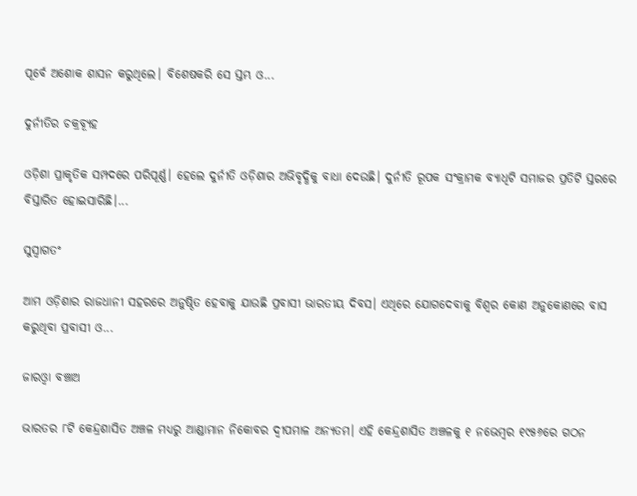ପୂର୍ବେ ଅଶୋକ ଶାସନ କରୁଥିଲେ। ବିଶେଷକରି ସେ ସ୍ତମ୍ଭ ଓ...

ଦୁର୍ନୀତିର ଚକ୍ରବ୍ୟୂହ

ଓଡ଼ିଶା ପ୍ରାକୃତିକ ସମ୍ପଦରେ ପରିପୂର୍ଣ୍ଣ। ହେଲେ ଦୁର୍ନୀତି ଓଡ଼ିଶାର ଅଭିବୃଦ୍ଧିକୁ ବାଧା ଦେଉଛି। ଦୁର୍ନୀତି ରୂପକ ସଂକ୍ରାମକ ବ୍ୟାଧିଟି ସମାଜର ପ୍ରତିଟି ସ୍ତରରେ ବିସ୍ତାରିତ ହୋଇସାରିଛି।...

ସୁସ୍ବାଗତଂ

ଆମ ଓଡ଼ିଶାର ରାଜଧାନୀ ସହରରେ ଅନୁଷ୍ଠିତ ହେବାକୁ ଯାଉଛି ପ୍ରବାସୀ ଭାରତୀୟ ଦିବସ। ଏଥିରେ ଯୋଗଦେବାକୁ ବିଶ୍ବର କୋଣ ଅନୁକୋଣରେ ବାସ କରୁଥିବା ପ୍ରବାସୀ ଓ...

ଜାରଓ୍ବା ବଞ୍ଚାଅ

ଭାରତର ୮ଟି କେନ୍ଦ୍ରଶାସିତ ଅଞ୍ଚଳ ମଧ୍ୟରୁ ଆଣ୍ଡାମାନ ନିକୋବର ଦ୍ୱୀପମାଳ ଅନ୍ୟତମ। ଏହି କେନ୍ଦ୍ରଶାସିତ ଅଞ୍ଚଳକୁ ୧ ନଭେମ୍ବର ୧୯୫୬ରେ ଗଠନ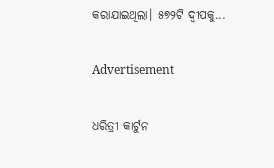କରାଯାଇଥିଲା। ୫୭୨ଟି ଦ୍ୱୀପକୁ...

Advertisement

ଧରିତ୍ରୀ କାର୍ଟୁନ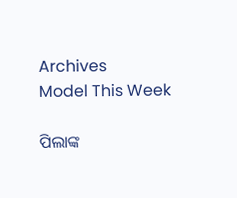Archives
Model This Week

ପିଲାଙ୍କ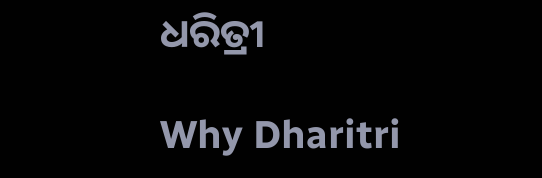ଧରିତ୍ରୀ

Why Dharitri